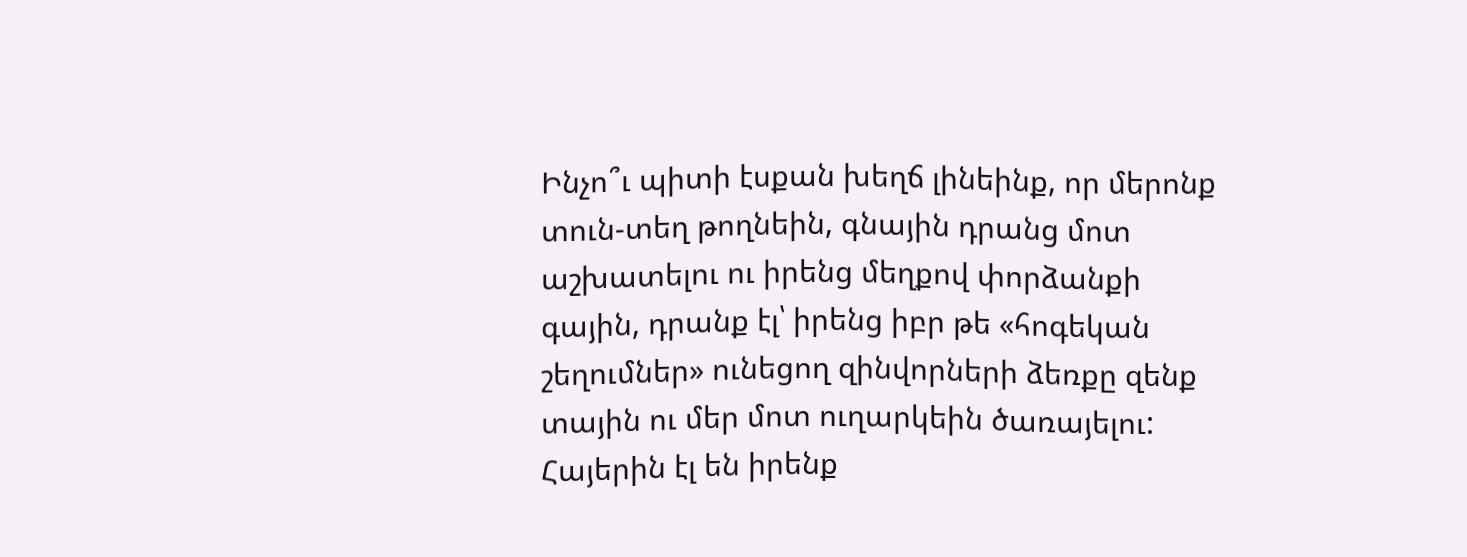Ինչո՞ւ պիտի էսքան խեղճ լինեինք, որ մերոնք տուն-տեղ թողնեին, գնային դրանց մոտ աշխատելու ու իրենց մեղքով փորձանքի գային, դրանք էլ՝ իրենց իբր թե «հոգեկան շեղումներ» ունեցող զինվորների ձեռքը զենք տային ու մեր մոտ ուղարկեին ծառայելու: Հայերին էլ են իրենք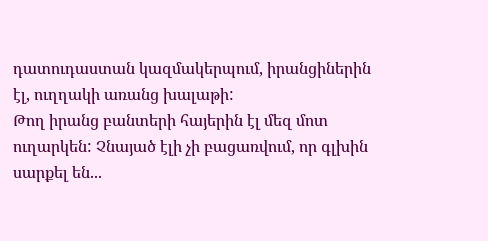դատուդաստան կազմակերպում, իրանցիներին էլ, ուղղակի առանց խալաթի:
Թող իրանց բանտերի հայերին էլ մեզ մոտ ուղարկեն: Չնայած էլի չի բացառվում, որ գլխին սարքել են...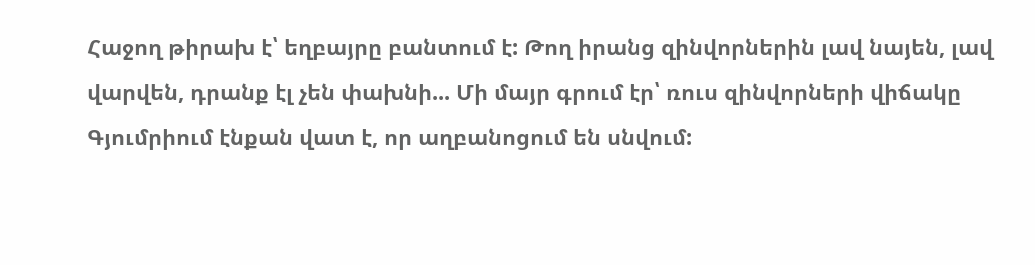Հաջող թիրախ է՝ եղբայրը բանտում է: Թող իրանց զինվորներին լավ նայեն, լավ վարվեն, դրանք էլ չեն փախնի... Մի մայր գրում էր՝ ռուս զինվորների վիճակը Գյումրիում էնքան վատ է, որ աղբանոցում են սնվում: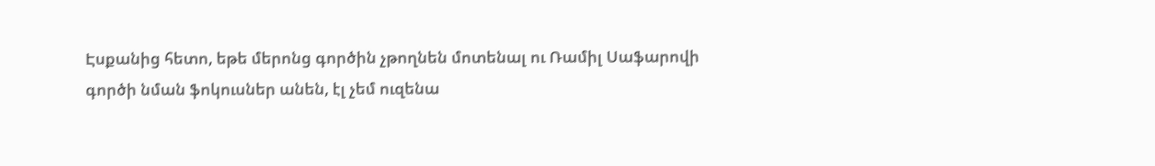Էսքանից հետո, եթե մերոնց գործին չթողնեն մոտենալ ու Ռամիլ Սաֆարովի գործի նման ֆոկուսներ անեն, էլ չեմ ուզենա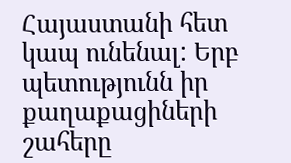Հայաստանի հետ կապ ունենալ: Երբ պետությունն իր քաղաքացիների շահերը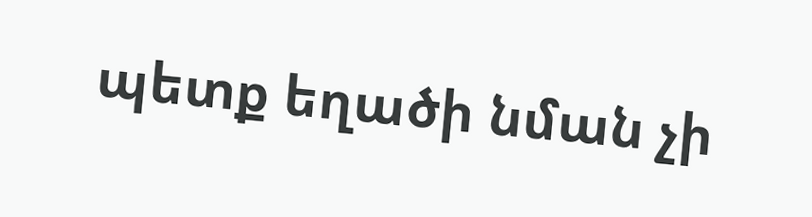պետք եղածի նման չի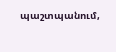պաշտպանում,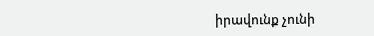իրավունք չունի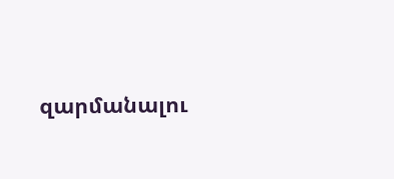զարմանալու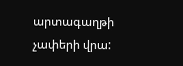արտագաղթի չափերի վրա: